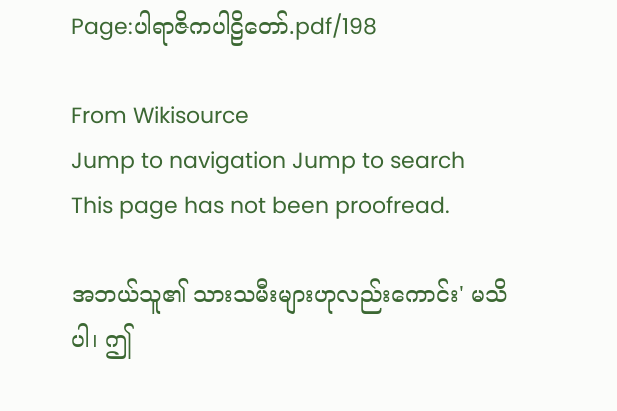Page:ပါရာဇိကပါဠိတော်.pdf/198

From Wikisource
Jump to navigation Jump to search
This page has not been proofread.

အဘယ်သူ၏ သားသမီးများဟုလည်းကောင်း' မသိပါ၊ ဤ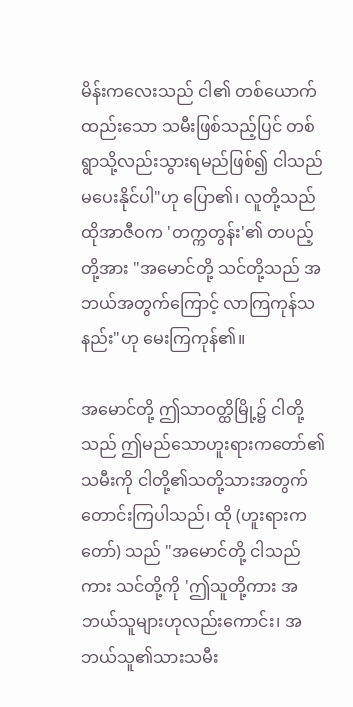မိန်းကလေးသည် ငါ၏ တစ်ယောက်ထည်းသော သမီးဖြစ်သည့်ပြင် တစ်ရွာသို့လည်းသွားရမည်ဖြစ်၍ ငါသည် မပေးနိုင်ပါ"ဟု ပြော၏၊ လူတို့သည် ထိုအာဇီဝက 'တက္ကတွန်း'၏ တပည့်တို့အား "အမောင်တို့ သင်တို့သည် အဘယ်အတွက်ကြောင့် လာကြကုန်သနည်း"ဟု မေးကြကုန်၏။

အမောင်တို့ ဤသာဝတ္ထိမြို့၌ ငါတို့သည် ဤမည်သောဟူးရားကတော်၏ သမီးကို ငါတို့၏သတို့သားအတွက် တောင်းကြပါသည်၊ ထို (ဟူးရားကတော်) သည် "အမောင်တို့ ငါသည်ကား သင်တို့ကို 'ဤသူတို့ကား အဘယ်သူများဟုလည်းကောင်း၊ အဘယ်သူ၏သားသမီး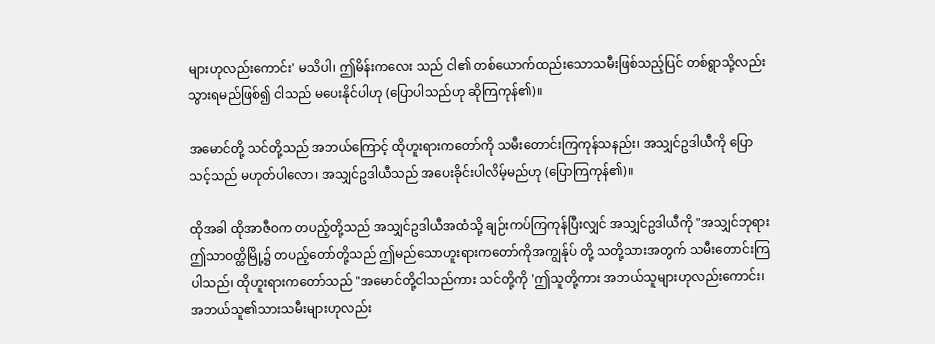များဟုလည်းကောင်း' မသိပါ၊ ဤမိန်းကလေး သည် ငါ၏ တစ်ယောက်ထည်းသောသမီးဖြစ်သည့်ပြင် တစ်ရွာသို့လည်း သွားရမည်ဖြစ်၍ ငါသည် မပေးနိုင်ပါဟု (ပြောပါသည်ဟု ဆိုကြကုန်၏)။

အမောင်တို့ သင်တို့သည် အဘယ်ကြောင့် ထိုဟူးရားကတော်ကို သမီးတောင်းကြကုန်သနည်း၊ အသျှင်ဥဒါယီကို ပြောသင့်သည် မဟုတ်ပါလော၊ အသျှင်ဥဒါယီသည် အပေးခိုင်းပါလိမ့်မည်ဟု (ပြောကြကုန်၏)။

ထိုအခါ ထိုအာဇီဝက တပည့်တို့သည် အသျှင်ဥဒါယီအထံသို့ ချဉ်းကပ်ကြကုန်ပြီးလျှင် အသျှင်ဥဒါယီကို "အသျှင်ဘုရား ဤသာဝတ္ထိမြို့၌ တပည့်တော်တို့သည် ဤမည်သောဟူးရားကတော်ကိုအကျွန်ုပ် တို့ သတို့သားအတွက် သမီးတောင်းကြပါသည်၊ ထိုဟူးရားကတော်သည် "အမောင်တို့ငါသည်ကား သင်တို့ကို 'ဤသူတို့ကား အဘယ်သူများဟုလည်းကောင်း၊ အဘယ်သူ၏သားသမီးများဟုလည်း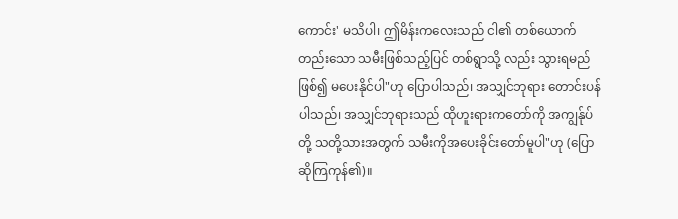ကောင်း' မသိပါ၊ ဤမိန်းကလေးသည် ငါ၏ တစ်ယောက်တည်းသော သမီးဖြစ်သည့်ပြင် တစ်ရွာသို့ လည်း သွားရမည် ဖြစ်၍ မပေးနိုင်ပါ"ဟု ပြောပါသည်၊ အသျှင်ဘုရား တောင်းပန်ပါသည်၊ အသျှင်ဘုရားသည် ထိုဟူးရားကတော်ကို အကျွန်ုပ်တို့ သတို့သားအတွက် သမီးကိုအပေးခိုင်းတော်မူပါ"ဟု (ပြောဆိုကြကုန်၏)။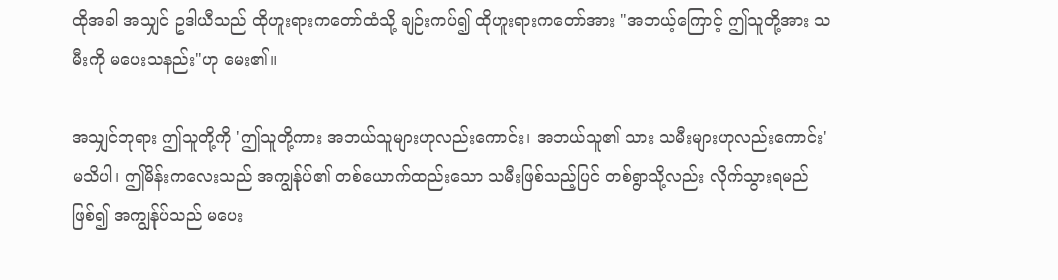ထိုအခါ အသျှင် ဥဒါယီသည် ထိုဟူးရားကတော်ထံသို့ ချဉ်းကပ်၍ ထိုဟူးရားကတော်အား "အဘယ့်ကြောင့် ဤသူတို့အား သမီးကို မပေးသနည်း"ဟု မေး၏။

အသျှင်ဘုရား ဤသူတို့ကို 'ဤသူတို့ကား အဘယ်သူများဟုလည်းကောင်း၊ အဘယ်သူ၏ သား သမီးများဟုလည်းကောင်း' မသိပါ၊ ဤမိန်းကလေးသည် အကျွန်ုပ်၏ တစ်ယောက်ထည်းသော သမီးဖြစ်သည့်ပြင် တစ်ရွာသို့လည်း လိုက်သွားရမည် ဖြစ်၍ အကျွန်ုပ်သည် မပေး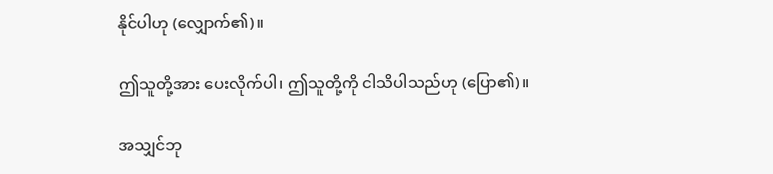နိုင်ပါဟု (လျှောက်၏)။

ဤသူတို့အား ပေးလိုက်ပါ၊ ဤသူတို့ကို ငါသိပါသည်ဟု (ပြော၏)။

အသျှင်ဘု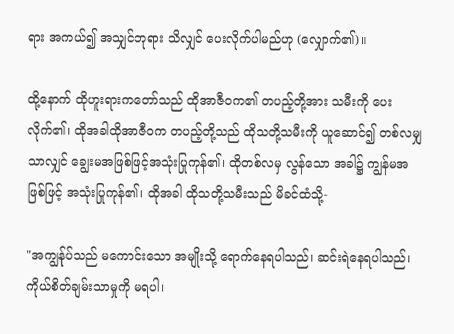ရား အကယ်၍ အသျှင်ဘုရား သိလျှင် ပေးလိုက်ပါမည်ဟု (လျှောက်၏)။

ထို့နောက် ထိုဟူးရားကတော်သည် ထိုအာဇီဝက၏ တပည့်တို့အား သမီးကို ပေးလိုက်၏၊ ထိုအခါထိုအာဇီဝက တပည့်တို့သည် ထိုသတို့သမီးကို ယူဆောင်၍ တစ်လမျှသာလျှင် ချွေးမအဖြစ်ဖြင့်အသုံးပြုကုန်၏၊ ထိုတစ်လမှ လွန်သော အခါ၌ ကျွန်မအဖြစ်ဖြင့် အသုံးပြုကုန်၏၊ ထိုအခါ ထိုသတို့သမီးသည် မိခင်ထံသို့-

"အကျွန်ုပ်သည် မကောင်းသော အမျိုးသို့ ရောက်နေရပါသည်၊ ဆင်းရဲနေရပါသည်၊ ကိုယ်စိတ်ချမ်းသာမှုကို မရပါ၊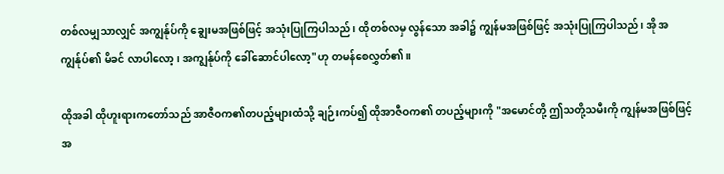တစ်လမျှသာလျှင် အကျွန်ုပ်ကို ချွေးမအဖြစ်ဖြင့် အသုံးပြုကြပါသည်၊ ထိုတစ်လမှ လွန်သော အခါ၌ ကျွန်မအဖြစ်ဖြင့် အသုံးပြုကြပါသည်၊ အို အကျွန်ုပ်၏ မိခင် လာပါလော့၊ အကျွန်ုပ်ကို ခေါ်ဆောင်ပါလော့"ဟု တမန်စေလွှတ်၏။

ထိုအခါ ထိုဟူးရားကတော်သည် အာဇီဝက၏တပည့်များထံသို့ ချဉ်းကပ်၍ ထိုအာဇီဝက၏ တပည့်များကို "အမောင်တို့ ဤသတို့သမီးကို ကျွန်မအဖြစ်ဖြင့် အ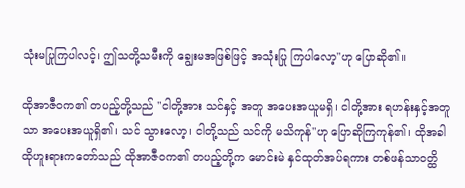သုံးမပြုကြပါလင့်၊ ဤသတို့သမီးကို ချွေးမအဖြစ်ဖြင့် အသုံးပြု ကြပါလော့"ဟု ပြောဆို၏။

ထိုအာဇီဝက၏ တပည့်တို့သည် "ငါတို့အား သင်နှင့် အတူ အပေးအယူမရှိ၊ ငါတို့အား ရဟန်းနှင့်အတူသာ အပေးအယူရှိ၏၊ သင် သွားလော့၊ ငါတို့သည် သင်ကို မသိကုန်"ဟု ပြောဆိုကြကုန်၏၊ ထိုအခါ ထိုဟူးရားကတော်သည် ထိုအာဇီဝက၏ တပည့်တို့က မောင်းမဲ နှင်ထုတ်အပ်ရကား တစ်ဖန်သာဝတ္ထိ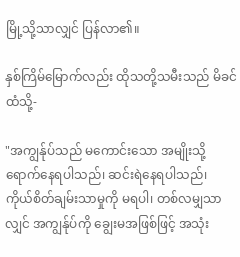မြို့သို့သာလျှင် ပြန်လာ၏။

နှစ်ကြိမ်မြောက်လည်း ထိုသတို့သမီးသည် မိခင်ထံသို့-

"အကျွန်ုပ်သည် မကောင်းသော အမျိုးသို့ ရောက်နေရပါသည်၊ ဆင်းရဲနေရပါသည်၊ ကိုယ်စိတ်ချမ်းသာမှုကို မရပါ၊ တစ်လမျှသာလျှင် အကျွန်ုပ်ကို ချွေးမအဖြစ်ဖြင့် အသုံး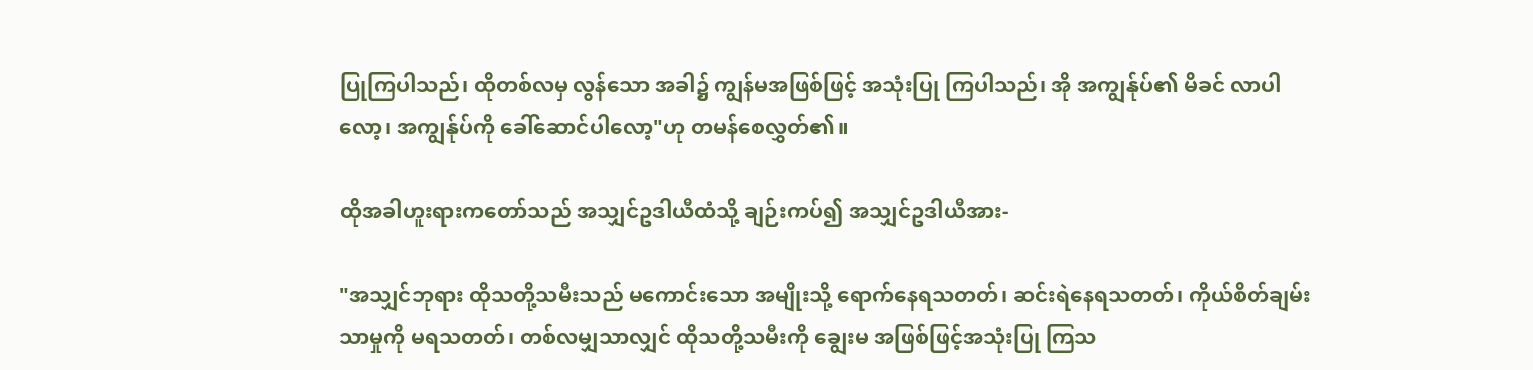ပြုကြပါသည်၊ ထိုတစ်လမှ လွန်သော အခါ၌ ကျွန်မအဖြစ်ဖြင့် အသုံးပြု ကြပါသည်၊ အို အကျွန်ုပ်၏ မိခင် လာပါလော့၊ အကျွန်ုပ်ကို ခေါ်ဆောင်ပါလော့"ဟု တမန်စေလွှတ်၏။

ထိုအခါဟူးရားကတော်သည် အသျှင်ဥဒါယီထံသို့ ချဉ်းကပ်၍ အသျှင်ဥဒါယီအား-

"အသျှင်ဘုရား ထိုသတို့သမီးသည် မကောင်းသော အမျိုးသို့ ရောက်နေရသတတ်၊ ဆင်းရဲနေရသတတ်၊ ကိုယ်စိတ်ချမ်းသာမှုကို မရသတတ်၊ တစ်လမျှသာလျှင် ထိုသတို့သမီးကို ချွေးမ အဖြစ်ဖြင့်အသုံးပြု ကြသ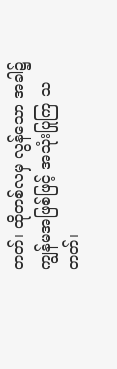တတ်၊ ထိုတစ်လမှ လွန်သော အခါ၌ ကျွန်မအဖြစ်ဖြင့် အသုံးပြုကြ သတတ်၊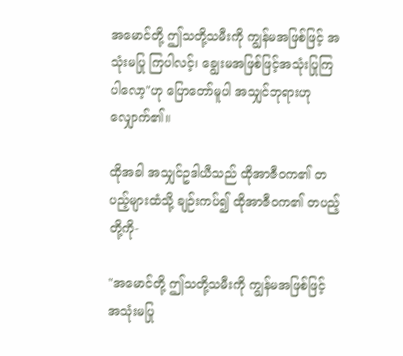အမောင်တို့ ဤသတို့သမီးကို ကျွန်မအဖြစ်ဖြင့် အသုံးမပြု ကြပါလင့်၊ ချွေးမအဖြစ်ဖြင့်အသုံးပြုကြပါလော့"ဟု ပြောတော်မူပါ အသျှင်ဘုရားဟု လျှောက်၏။

ထိုအခါ အသျှင်ဥဒါယီသည် ထိုအာဇီဝက၏ တပည့်များထံသို့ ချဉ်းကပ်၍ ထိုအာဇီဝက၏ တပည့်တို့ကို-

"အမောင်တို့ ဤသတို့သမီးကို ကျွန်မအဖြစ်ဖြင့် အသုံးမပြု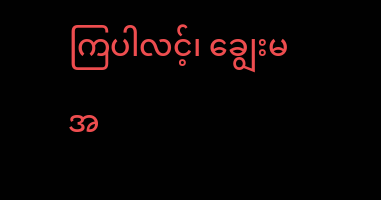ကြပါလင့်၊ ချွေးမအ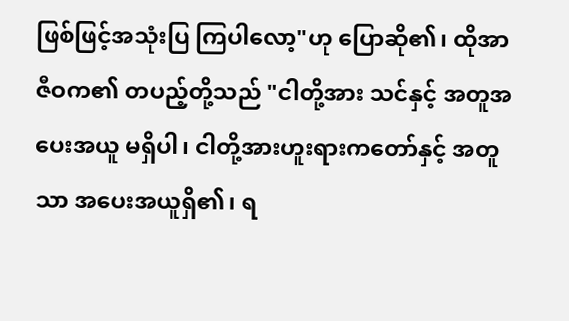ဖြစ်ဖြင့်အသုံးပြ ကြပါလော့"ဟု ပြောဆို၏၊ ထိုအာဇီဝက၏ တပည့်တို့သည် "ငါတို့အား သင်နှင့် အတူအပေးအယူ မရှိပါ၊ ငါတို့အားဟူးရားကတော်နှင့် အတူသာ အပေးအယူရှိ၏၊ ရ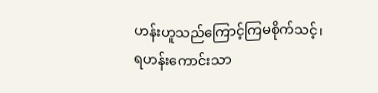ဟန်းဟူသည်ကြောင့်ကြမစိုက်သင့်၊ ရဟန်းကောင်းသာ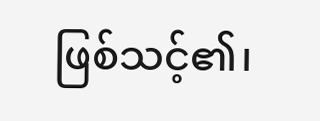ဖြစ်သင့်၏၊